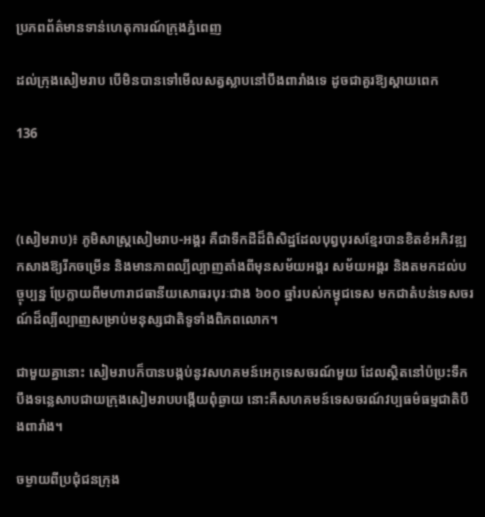ប្រភពព័ត៌មានទាន់ហេតុការណ៍ក្រុងភ្នំពេញ

ដល់ក្រុងសៀមរាប បើមិនបានទៅមើលសត្វស្លាបនៅបឹងពារាំងទេ ដូចជាគួរឱ្យស្ដាយពេក

136



(សៀមរាប)៖ ភូមិសាស្ត្រសៀមរាប-អង្គរ គឺជាទឹកដីដ៏ពិសិដ្ឋដែលបុព្វបុរសខ្មែរបានខិតខំអភិវឌ្ឍកសាងឱ្យរីកចម្រើន និងមានភាពល្បីល្បាញតាំងពីមុនសម័យអង្គរ សម័យអង្គរ និងតមកដល់បច្ចុប្បន្ន ប្រែក្លាយពីមហារាជធានីយសោធរបុរៈជាង ៦០០ ឆ្នាំរបស់កម្វុជទេស មកជាតំបន់ទេសចរណ៍ដ៏ល្បីល្បាញសម្រាប់មនុស្សជាតិទូទាំងពិភពលោក។

ជាមួយគ្នានោះ សៀមរាបក៏បានបង្កប់នូវសហគមន៍អេកូទេសចរណ៍មួយ ដែលស្ថិតនៅប៉ប្រះទឹកបឹងទន្លេសាបជាយក្រុងសៀមរាបបង្កើយពុំឆ្ងាយ នោះគឺសហគមន៍ទេសចរណ៍វប្បធម៌ធម្មជាតិបឹងពារាំង។

ចម្ងាយពីប្រជុំជនក្រុង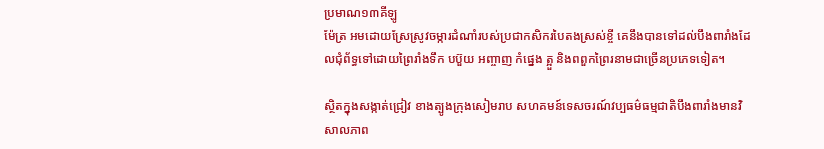ប្រមាណ១៣គីឡូ
ម៉ែត្រ អមដោយស្រែស្រូវចម្ការដំណាំរបស់ប្រជាកសិករបៃតងស្រស់ខ្ចី គេនឹងបានទៅដល់បឹងពារាំងដែលជុំព័ទ្ធទៅដោយព្រៃរាំងទឹក បប៊ួយ អញ្ចាញ កំផ្នេង ត្អួ និងពពួកព្រៃរនាមជាច្រើនប្រភេទទៀត។

ស្ថិតក្នុងសង្កាត់ជ្រៀវ ខាងត្បូងក្រុងសៀមរាប សហគមន៍ទេសចរណ៍វប្បធម៌ធម្មជាតិបឹងពារាំងមានវិសាលភាព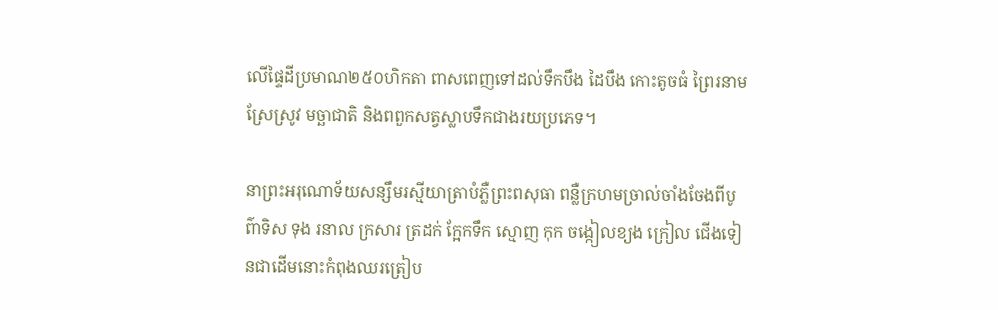លើផ្ទៃដីប្រមាណ២៥០ហិកតា ពាសពេញទៅដល់ទឹកបឹង ដៃបឹង កោះតូចធំ ព្រៃរនាម ស្រែស្រូវ មច្ឆាជាតិ និងពពួកសត្វស្លាបទឹកជាងរយប្រភេទ។

នាព្រះអរុណោទ័យសន្សឹមរស្មីយាត្រាបំភ្លឺព្រះពសុធា ពន្លឺក្រហមច្រាល់ចាំងចែងពីបូព៌ាទិស ទុង រនាល ក្រសារ ត្រដក់ ក្អែកទឹក ស្មោញ កុក ចង្កៀលខ្យង ក្រៀល ជើងទៀនជាដើមនោះកំពុងឈរត្រៀប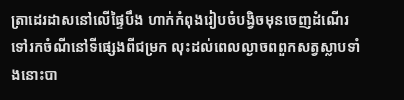ត្រាដេរដាសនៅលើផ្ទៃបឹង ហាក់កំពុងរៀបចំបង្វិចមុនចេញដំណើរទៅរកចំណីនៅទីផ្សេងពីជម្រក លុះដល់ពេលល្ងាចពពួកសត្វស្លាបទាំងនោះបា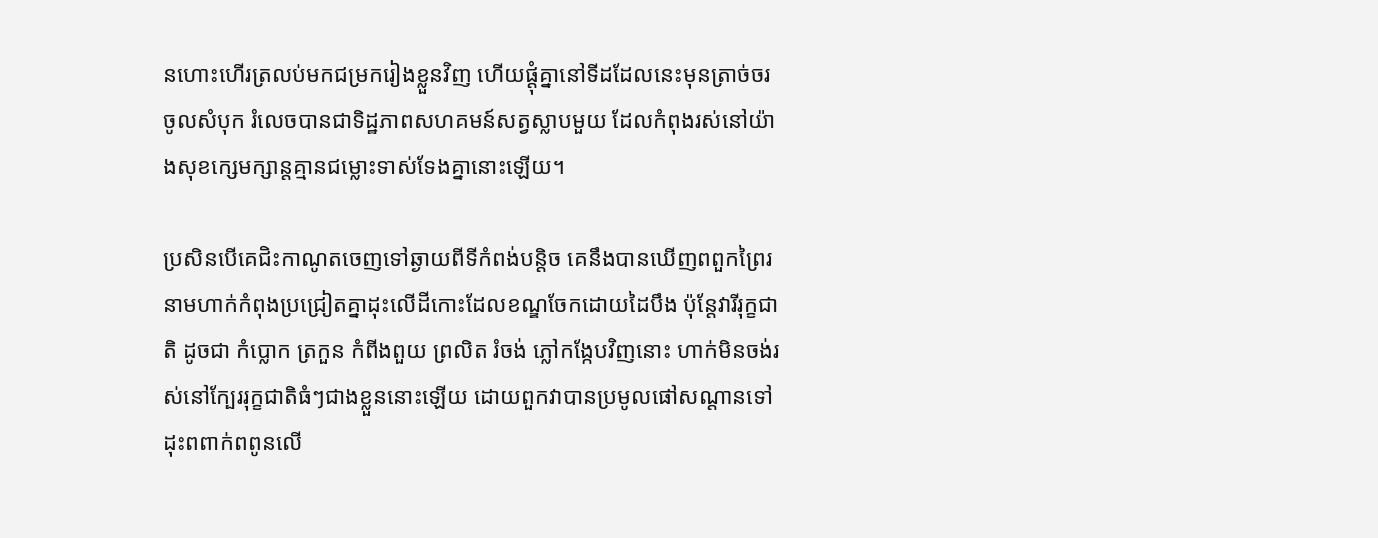នហោះហើរត្រលប់មកជម្រករៀងខ្លួនវិញ ហើយផ្ដុំគ្នានៅទីដដែលនេះមុនត្រាច់ចរចូលសំបុក រំលេចបានជាទិដ្ឋភាពសហគមន៍សត្វស្លាបមួយ ដែលកំពុងរស់នៅយ៉ាងសុខក្សេមក្សាន្តគ្មានជម្លោះទាស់ទែងគ្នានោះឡើយ។

ប្រសិនបើគេជិះកាណូតចេញទៅឆ្ងាយពីទីកំពង់បន្ដិច គេនឹងបានឃើញពពួកព្រៃរនាមហាក់កំពុងប្រជ្រៀតគ្នាដុះលើដីកោះដែលខណ្ឌចែកដោយដៃបឹង ប៉ុន្តែវារីរុក្ខជាតិ ដូចជា កំប្លោក ត្រកួន កំពីងពួយ ព្រលិត រំចង់ ភ្លៅកង្កែបវិញនោះ ហាក់មិនចង់រស់នៅក្បែររុក្ខជាតិធំៗជាងខ្លួននោះឡើយ ដោយពួកវាបានប្រមូលផៅសណ្ដានទៅដុះពពាក់ពពូនលើ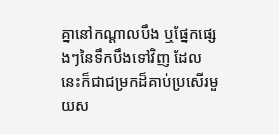គ្នានៅកណ្ដាលបឹង ឬផ្នែកផ្សេងៗនៃទឹកបឹងទៅវិញ ដែលនេះក៏ជាជម្រកដ៏គាប់ប្រសើរមួយស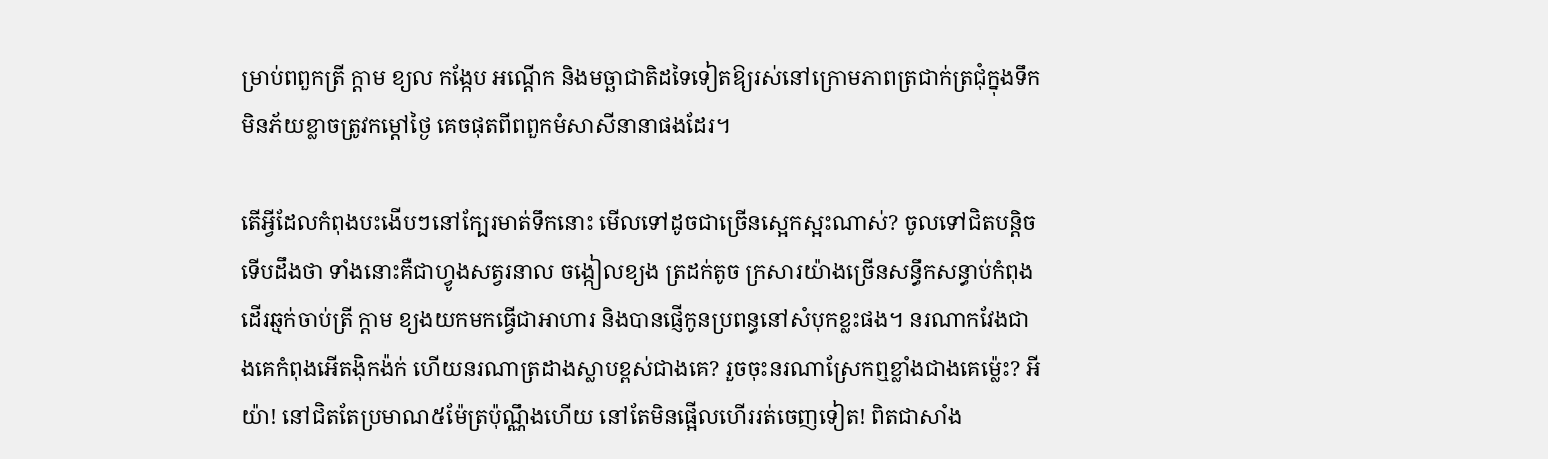ម្រាប់ពពួកត្រី ក្ដាម ខ្យល កង្កែប អណ្ដើក និងមច្ឆាជាតិដទៃទៀតឱ្យរស់នៅក្រោមភាពត្រជាក់ត្រជុំក្នុងទឹក មិនភ័យខ្លាចត្រូវកម្ដៅថ្ងៃ គេចផុតពីពពួកមំសាសីនានាផងដែរ។

តើអ្វីដែលកំពុងបះងើបៗនៅក្បែរមាត់ទឹកនោះ មើលទៅដូចជាច្រើនស្អេកស្អះណាស់? ចូលទៅជិតបន្តិចទើបដឹងថា ទាំងនោះគឺជាហ្វូងសត្វរនាល ចង្កៀលខ្យង ត្រដក់តូច ក្រសារយ៉ាងច្រើនសន្ធឹកសន្ធាប់កំពុងដើរឆ្មក់ចាប់ត្រី ក្ដាម ខ្យងយកមកធ្វើជាអាហារ និងបានផ្ញើកូនប្រពន្ធនៅសំបុកខ្លះផង។ នរណាកវែងជាងគេកំពុងអើតង៉ិកង៉ក់ ហើយនរណាត្រដាងស្លាបខ្ពស់ជាងគេ? រួចចុះនរណាស្រែកឮខ្លាំងជាងគេម្ល៉េះ? អីយ៉ា! នៅជិតតែប្រមាណ៥ម៉ែត្រប៉ុណ្ណឹងហើយ នៅតែមិនផ្អើលហើររត់ចេញទៀត! ពិតជាសាំង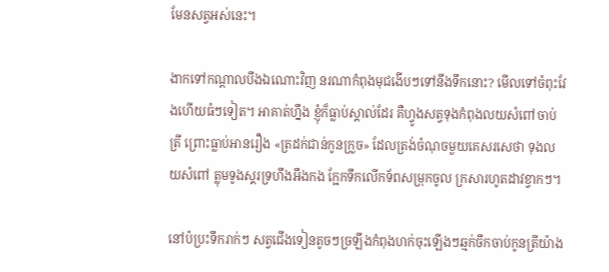មែនសត្វអស់នេះ។

ងាកទៅកណ្ដាលបឹងឯណោះវិញ នរណាកំពុងមុជងើបៗទៅនឹងទឹកនោះ? មើលទៅចំពុះវែងហើយធំៗទៀត។ អាគាត់ហ្នឹង ខ្ញុំក៏ធ្លាប់ស្គាល់ដែរ គឺហ្វូងសត្វទុងកំពុងលយសំពៅចាប់ត្រី ព្រោះធ្លាប់អានរឿង «ត្រដក់ជាន់កូនក្រួច» ដែលត្រង់ចំណុចមួយគេសរសេថា ទុងលយសំពៅ ត្លុមទូងស្គរទ្រហឹងអឹងកង ក្អែកទឹកលើកទ័ពសម្រុកចូល ក្រសារហូតដាវខ្វាកៗ។

នៅប៉ប្រះទឹករាក់ៗ សត្វជើងទៀនតូចៗច្រឡឹងកំពុងហក់ចុះឡើងៗឆ្មក់ចឹកចាប់កូនត្រីយ៉ាង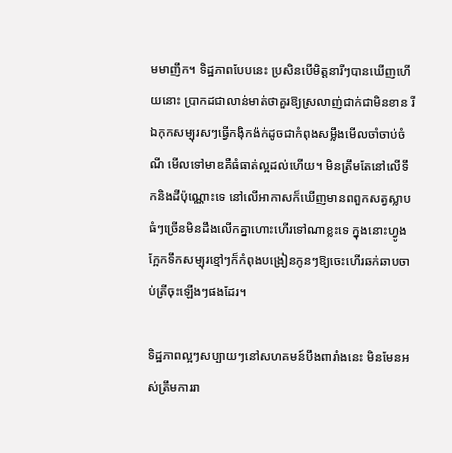មមាញឹក។ ទិដ្ឋភាពបែបនេះ ប្រសិនបើមិត្តនារីៗបានឃើញហើយនោះ ប្រាកដជាលាន់មាត់ថាគួរឱ្យស្រលាញ់ជាក់ជាមិនខាន រីឯកុកសម្បុរសៗធ្វើកង៉ិកង៉ក់ដូចជាកំពុងសម្លឹងមើលចាំចាប់ចំណី មើលទៅមាឌគឺធំធាត់ល្អដល់ហើយ។ មិនត្រឹមតែនៅលើទឹកនិងដីប៉ុណ្ណោះទេ នៅលើអាកាសក៏ឃើញមានពពួកសត្វស្លាបធំៗច្រើនមិនដឹងលើកគ្នាហោះហើរទៅណាខ្លះទេ ក្នុងនោះហ្វូងក្អែកទឹកសម្បុរខ្មៅៗក៏កំពុងបង្រៀនកូនៗឱ្យចេះហើរឆក់ឆាបចាប់ត្រីចុះឡើងៗផងដែរ។

ទិដ្ឋភាពល្អៗសប្បាយៗនៅសហគមន៍បឹងពារាំងនេះ មិនមែនអស់ត្រឹមការរា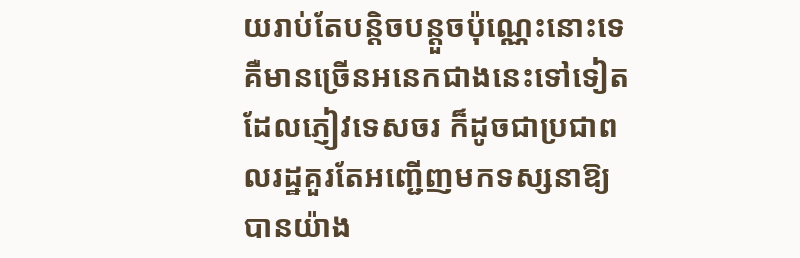យរាប់តែបន្តិចបន្តួចប៉ុណ្ណេះនោះទេ គឺមានច្រើនអនេកជាងនេះទៅទៀតដែលភ្ញៀវទេសចរ ក៏ដូចជាប្រជាពលរដ្ឋគួរតែអញ្ជើញមកទស្សនាឱ្យបានយ៉ាង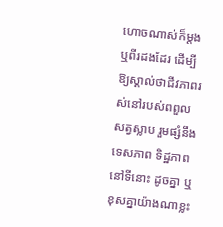ហោចណាស់ក៏ម្ដង ឬពីរដងដែរ ដើម្បីឱ្យស្គាល់ថាជីវភាពរស់នៅរបស់ពពួលសត្វស្លាប រួមផ្សំនឹងទេសភាព ទិដ្ឋភាពនៅទីនោះ ដូចគ្នា ឬខុសគ្នាយ៉ាងណាខ្លះ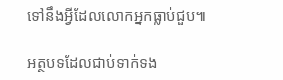ទៅនឹងអ្វីដែលលោកអ្នកធ្លាប់ជួប៕

អត្ថបទដែលជាប់ទាក់ទង